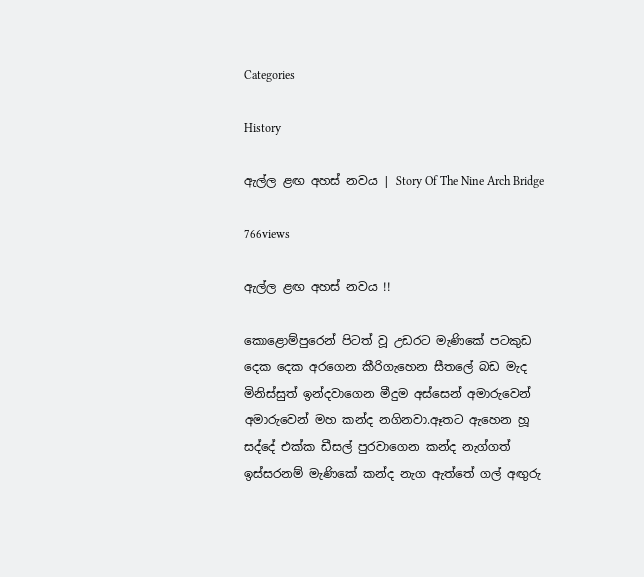Categories

History

ඇල්ල ළඟ අහස් නවය | Story Of The Nine Arch Bridge

766views

ඇල්ල ළඟ අහස් නවය !!

කොළොම්පුරෙන් පිටත් වූ උඩරට මැණිකේ පටකුඩ දෙක දෙක අරගෙන කීරිගැහෙන සීතලේ බඩ මැද මිනිස්සුත් ඉන්දවාගෙන මීදුම අස්සෙන් අමාරුවෙන් අමාරුවෙන් මහ කන්ද නගිනවා.ඈතට ඇහෙන හූ සද්දේ එක්ක ඩීසල් පුරවාගෙන කන්ද නැග්ගත් ඉස්සරනම් මැණිකේ කන්ද නැග ඇත්තේ ගල් අඟුරු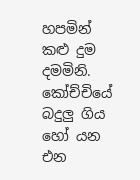හපමින් කළු දුම දමමිනි. කෝච්චියේ බදුලු ගිය හෝ යන එන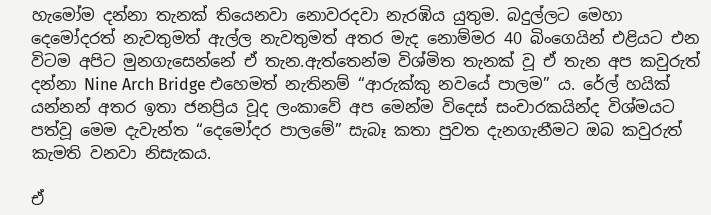හැමෝම දන්නා තැනක් තියෙනවා නොවරදවා නැරඹිය යුතුම. බදුල්ලට මෙහා දෙමෝදරත් නැවතුමත් ඇල්ල නැවතුමත් අතර මැද නොම්මර 40 බිංගෙයින් එළියට එන විටම අපිට මුනගැසෙන්නේ ඒ තැන.ඇත්තෙන්ම විශ්මිත තැනක් වූ ඒ තැන අප කවුරුත් දන්නා Nine Arch Bridge එහෙමත් නැතිනම් “ආරුක්කු නවයේ පාලම” ය. රේල් හයික් යන්නන් අතර ඉතා ජනප්‍රිය වූද ලංකාවේ අප මෙන්ම විදෙස් සංචාරකයින්ද විශ්මයට පත්වූ මෙම දැවැන්ත “දෙමෝදර පාලමේ” සැබෑ කතා පුවත දැනගැනීමට ඔබ කවුරුත් කැමති වනවා නිසැකය.

ඒ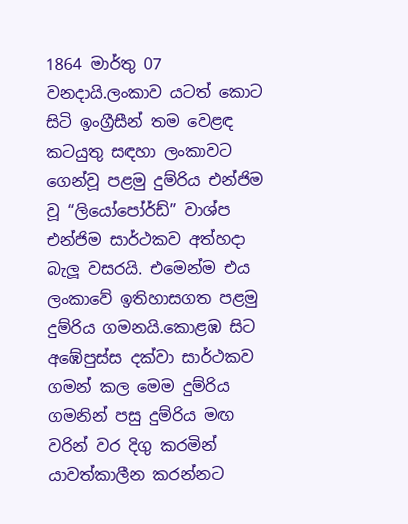1864 මාර්තු 07 වනදායි.ලංකාව යටත් කොට සිටි ඉංග්‍රීසීන් තම වෙළඳ කටයුතු සඳහා ලංකාවට ගෙන්වූ පළමු දුම්රිය එන්ජිම වූ “ලියෝපෝර්ඩ්” වාශ්ප එන්ජිම සාර්ථකව අත්හදා බැලූ වසරයි. එමෙන්ම එය ලංකාවේ ඉතිහාසගත පළමු දුම්රිය ගමනයි.කොළඹ සිට අඹේපුස්ස දක්වා සාර්ථකව ගමන් කල මෙම දුම්රිය ගමනින් පසු දුම්රිය මඟ වරින් වර දිගු කරමින් යාවත්කාලීන කරන්නට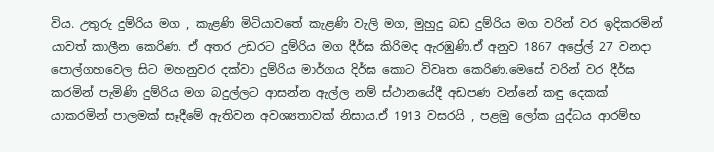විය. උතුරු දුම්රිය මග , කැළණි මිටියාවතේ කැළණි වැලි මග, මුහුදු බඩ දුම්රිය මග වරින් වර ඉදිකරමින් යාවත් කාලීන කෙරිණ. ඒ අතර උඩරට දුම්රිය මග දීර්ඝ කිරිමද ඇරඹුණි.ඒ අනුව 1867 අප්‍රේල් 27 වනදා පොල්ගහවෙල සිට මහනුවර දක්වා දුම්රිය මාර්ගය දිර්ඝ කොට විවෘත කෙරිණ.මෙසේ වරින් වර දීර්ඝ කරමින් පැමිණි දුම්රිය මග බදුල්ලට ආසන්න ඇල්ල නම් ස්ථානයේදී අඩපණ වන්නේ කඳු දෙකක් යාකරමින් පාලමක් සෑදීමේ ඇතිවන අවශ්‍යතාවක් නිසාය.ඒ 1913 වසරයි , පළමු ලෝක යුද්ධය ආරම්භ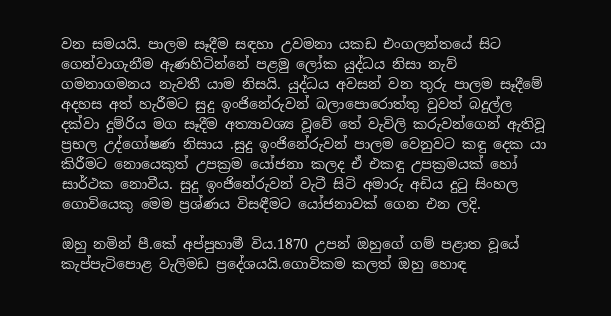වන සමයයි. පාලම සෑදීම සඳහා උවමනා යකඩ එංගලන්තයේ සිට ගෙන්වාගැනීම ඇණහිටින්නේ පළමු ලෝක යුද්ධය නිසා නැව් ගමනාගමනය නැවතී යාම නිසයි. යුද්ධය අවසන් වන තුරු පාලම සෑදීමේ අදහස අත් හැරීමට සුදු ඉංජිනේරුවන් බලාපොරොත්තු වුවත් බදුල්ල දක්වා දුම්රිය මග සෑදීම අත්‍යාවශ්‍ය වූවේ තේ වැවිලි කරුවන්ගෙන් ඇතිවූ ප්‍රභල උද්ගෝෂණ නිසාය .සුදු ඉංජිනේරුවන් පාලම වෙනුවට කඳු දෙක යා කිරීමට නොයෙකුත් උපක්‍රම යෝජනා කලද ඒ එකඳු උපක්‍රමයක් හෝ සාර්ථක නොවීය. සුදු ඉංජිනේරුවන් වැටී සිටි අමාරු අඩිය දුටු සිංහල ගොවියෙකු මෙම ප්‍රශ්ණය විසඳීමට යෝජනාවක් ගෙන එන ලදි.

ඔහු නමින් පී.කේ අප්පුහාමී විය.1870 උපන් ඔහුගේ ගම් පළාත වූයේ කැප්පැටිපොළ වැලිමඩ ප්‍රදේශයයි.ගොවිකම කලත් ඔහු හොඳ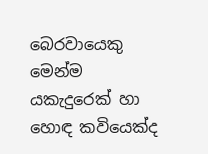බෙරවායෙකු මෙන්ම යකැදුරෙක් හා හොඳ කවියෙක්ද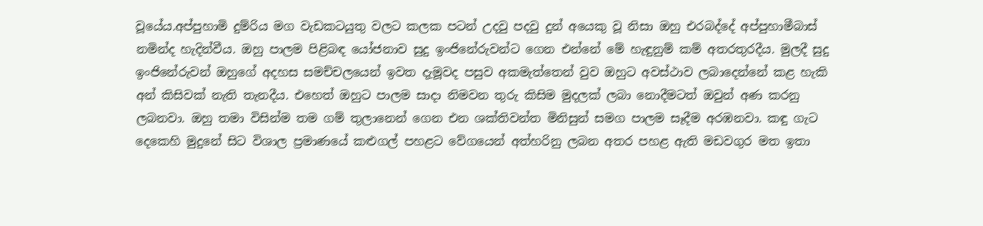වූයේය.අප්පුහාමි දුම්රිය මග වැඩකටයුතු වලට කලක පටන් උදවු පදවු දුන් අයෙකු වූ නිසා ඔහු එරබද්දේ අප්පුහාමීබාස් නමින්ද හැදින්වීය. ඔහු පාලම පිළිබඳ යෝජනාව සුදු ඉංජිනේරුවන්ට ගෙන එන්නේ මේ හැඳුනුම් කම් අතරතුරදීය. මුලදී සුදු ඉංජිනේරුවන් ඔහුගේ අදහස සමච්චලයෙන් ඉවත දැමූවද පසුව අකමැත්තෙන් වුව ඔහුට අවස්ථාව ලබාදෙන්නේ කළ හැකි අන් කිසිවක් නැති තැනදීය. එහෙත් ඔහුට පාලම සාදා නිමවන තුරු කිසිම මුදලක් ලබා නොදීමටත් ඔවුන් අණ කරනු ලබනවා. ඔහු තමා විසින්ම තම ගම් තුලානෙන් ගෙන එන ශක්තිවන්ත මිනිසුන් සමග පාලම සෑදීම අරඹනවා. කඳු ගැට දෙකෙහි මුදුනේ සිට විශාල ප්‍රමාණයේ කළුගල් පහළට වේගයෙන් අත්හරිනු ලබන අතර පහළ ඇති මඩවගුර මත ඉතා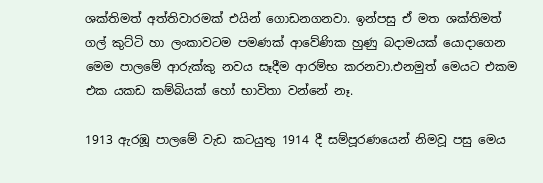ශක්තිමත් අත්තිවාරමක් එයින් ගොඩනගනවා. ඉන්පසු ඒ මත ශක්තිමත් ගල් කුට්ටි හා ලංකාවටම පමණක් ආවේණික හුණු බදාමයක් යොදාගෙන මෙම පාලමේ ආරුක්කු නවය සෑදීම ආරම්භ කරනවා.එනමුත් මෙයට එකම එක යකඩ කම්බියක් හෝ භාවිතා වන්නේ නෑ.

1913 ඇරඹූ පාලමේ වැඩ කටයුතු 1914 දී සම්පූරණයෙන් නිමවූ පසු මෙය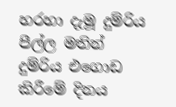හරහා දැමූ දුම්රිය පීල්ල මතින් දුම්රිය එගොඩ කිරීමේ දිනය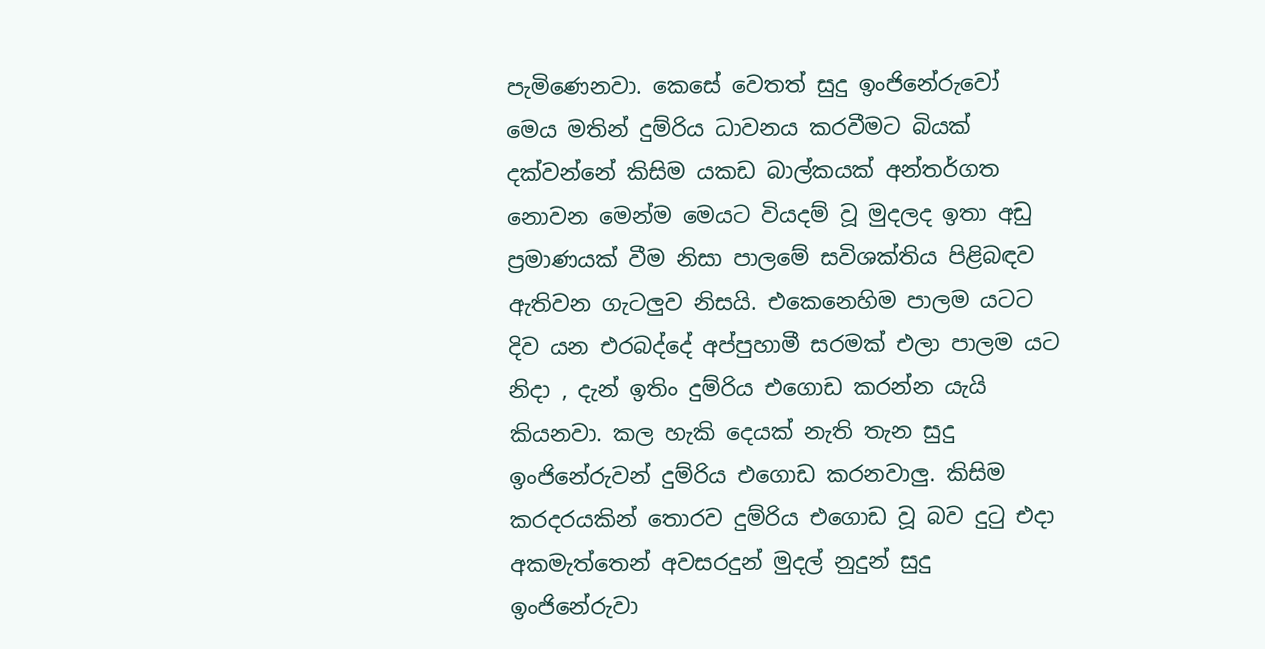පැමිණෙනවා. කෙසේ වෙතත් සුදු ඉංජිනේරුවෝ මෙය මතින් දුම්රිය ධාවනය කරවීමට බියක් දක්වන්නේ කිසිම යකඩ බාල්කයක් අන්තර්ගත නොවන මෙන්ම මෙයට වියදම් වූ මුදලද ඉතා අඩු ප්‍රමාණයක් වීම නිසා පාලමේ සවිශක්තිය පිළිබඳව ඇතිවන ගැටලුව නිසයි. එකෙනෙහිම පාලම යටට දිව යන එරබද්දේ අප්පුහාමී සරමක් එලා පාලම යට නිදා , දැන් ඉතිං දුම්රිය එගොඩ කරන්න යැයි කියනවා. කල හැකි දෙයක් නැති තැන සුදු ඉංජිනේරුවන් දුම්රිය එගොඩ කරනවාලු. කිසිම කරදරයකින් තොරව දුම්රිය එගොඩ වූ බව දුටු එදා අකමැත්තෙන් අවසරදුන් මුදල් නුදුන් සුදු ඉංජිනේරුවා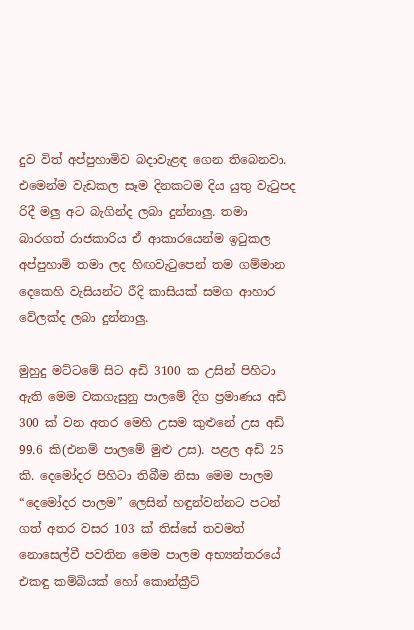දුව විත් අප්පුහාමිව බදාවැළඳ ගෙන තිබෙනවා. එමෙන්ම වැඩකල සෑම දිනකටම දිය යුතු වැටුපද රිදී මලු අට බැගින්ද ලබා දුන්නාලු. තමා බාරගත් රාජකාරිය ඒ ආකාරයෙන්ම ඉටුකල අප්පුහාමි තමා ලද හිඟවැටුපෙන් තම ගම්මාන දෙකෙහි වැසියන්ට රීදි කාසියක් සමග ආහාර වේලක්ද ලබා දුන්නාලු.

මුහුදු මට්ටමේ සිට අඩි 3100 ක උසින් පිහිටා ඇති මෙම වකගැසුනු පාලමේ දිග ප්‍රමාණය අඩි 300 ක් වන අතර මෙහි උසම කුළුනේ උස අඩි 99.6 කි(එනම් පාලමේ මුළු උස). පළල අඩි 25 කි. දෙමෝදර පිහිටා තිබීම නිසා මෙම පාලම “දෙමෝදර පාලම” ලෙසින් හඳුන්වන්නට පටන් ගත් අතර වසර 103 ක් තිස්සේ තවමත් නොසෙල්වී පවතින මෙම පාලම අභ්‍යන්තරයේ එකඳු කම්බියක් හෝ කොන්ක්‍රීට්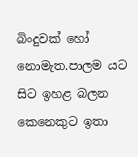බිංදුවක් හෝ නොමැත.පාලම යට සිට ඉහළ බලන කෙනෙකුට ඉතා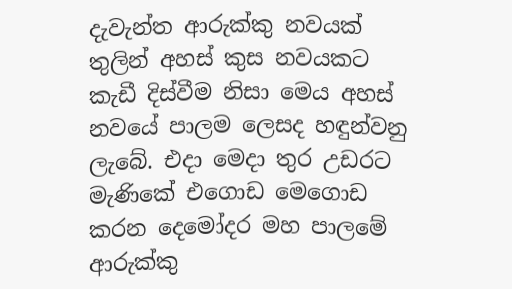දැවැන්ත ආරුක්කු නවයක් තුලින් අහස් කුස නවයකට කැඩී දිස්වීම නිසා මෙය අහස් නවයේ පාලම ලෙසද හඳුන්වනු ලැබේ. එදා මෙදා තුර උඩරට මැණිකේ එගොඩ මෙගොඩ කරන දෙමෝදර මහ පාලමේ ආරුක්කු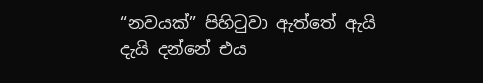“නවයක්” පිහිටුවා ඇත්තේ ඇයි දැයි දන්නේ එය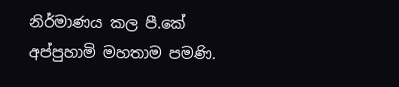නිර්මාණය කල පී.කේ අප්පුහාමි මහතාම පමණි.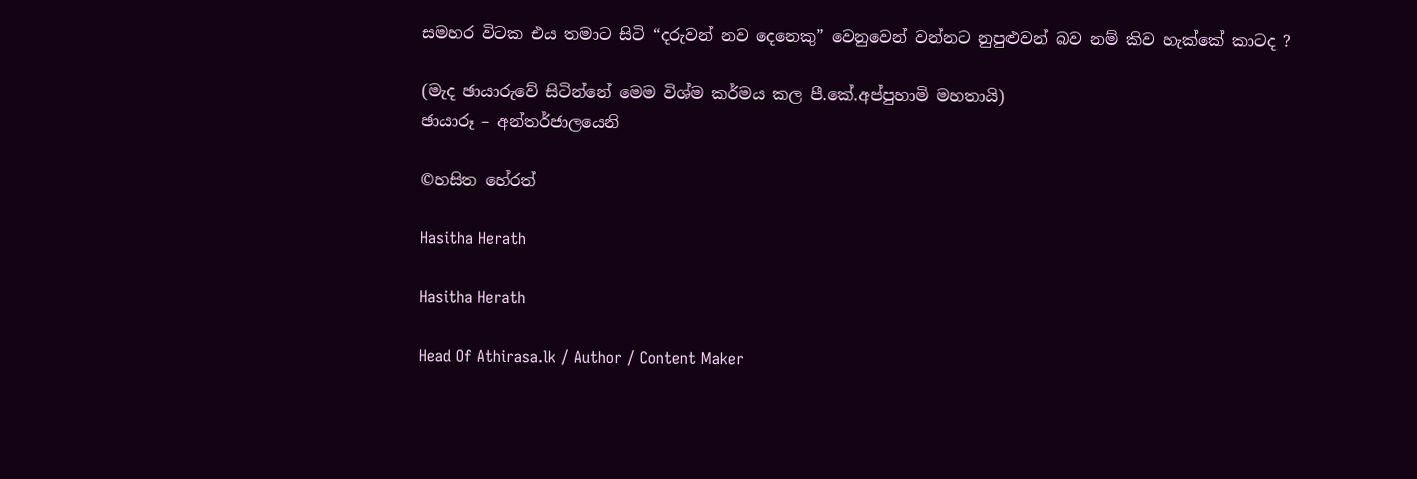සමහර විටක එය තමාට සිටි “දරුවන් නව දෙනෙකු” වෙනුවෙන් වන්නට නුපුළුවන් බව නම් කිව හැක්කේ කාටද ?

(මැද ඡායාරුවේ සිටින්නේ මෙම විශ්ම කර්මය කල පී.කේ.අප්පුහාමි මහතායි)
ඡායාරූ – අන්තර්ජාලයෙනි

©හසිත හේරත්

Hasitha Herath

Hasitha Herath

Head Of Athirasa.lk / Author / Content Maker